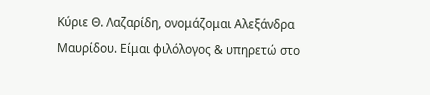Κύριε Θ. Λαζαρίδη, ονομάζομαι Αλεξάνδρα Μαυρίδου. Είμαι φιλόλογος & υπηρετώ στο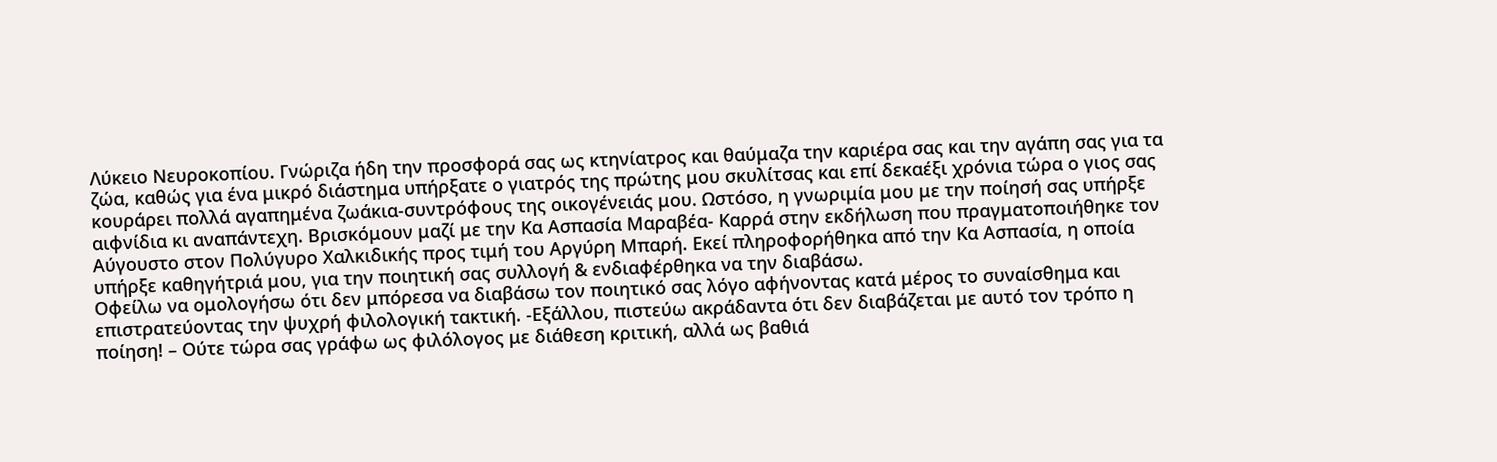Λύκειο Νευροκοπίου. Γνώριζα ήδη την προσφορά σας ως κτηνίατρος και θαύμαζα την καριέρα σας και την αγάπη σας για τα ζώα, καθώς για ένα μικρό διάστημα υπήρξατε ο γιατρός της πρώτης μου σκυλίτσας και επί δεκαέξι χρόνια τώρα ο γιος σας κουράρει πολλά αγαπημένα ζωάκια-συντρόφους της οικογένειάς μου. Ωστόσο, η γνωριμία μου με την ποίησή σας υπήρξε αιφνίδια κι αναπάντεχη. Βρισκόμουν μαζί με την Κα Ασπασία Μαραβέα- Καρρά στην εκδήλωση που πραγματοποιήθηκε τον Αύγουστο στον Πολύγυρο Χαλκιδικής προς τιμή του Αργύρη Μπαρή. Εκεί πληροφορήθηκα από την Κα Ασπασία, η οποία υπήρξε καθηγήτριά μου, για την ποιητική σας συλλογή & ενδιαφέρθηκα να την διαβάσω.
Οφείλω να ομολογήσω ότι δεν μπόρεσα να διαβάσω τον ποιητικό σας λόγο αφήνοντας κατά μέρος το συναίσθημα και επιστρατεύοντας την ψυχρή φιλολογική τακτική. -Εξάλλου, πιστεύω ακράδαντα ότι δεν διαβάζεται με αυτό τον τρόπο η ποίηση! – Ούτε τώρα σας γράφω ως φιλόλογος με διάθεση κριτική, αλλά ως βαθιά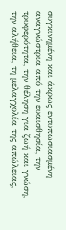συγκινημένη και άκρως εντυπωσιασμένη αναγνώστρια από την ευαισθησία, την τρυφερότητα, την θέληση για ζωή και γνώση, την αλήθεια, τη μελαγχολία της απώλειας,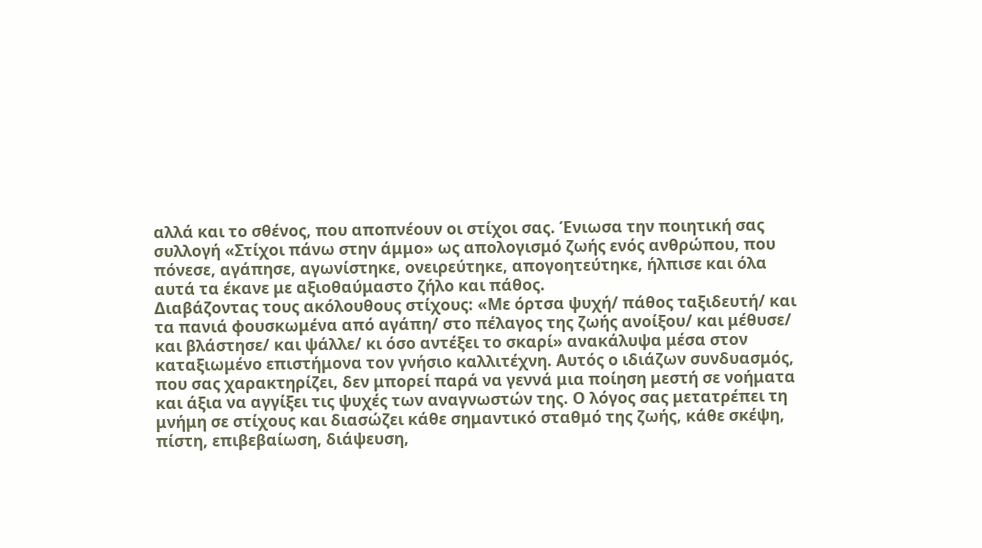αλλά και το σθένος, που αποπνέουν οι στίχοι σας. Ένιωσα την ποιητική σας συλλογή «Στίχοι πάνω στην άμμο» ως απολογισμό ζωής ενός ανθρώπου, που πόνεσε, αγάπησε, αγωνίστηκε, ονειρεύτηκε, απογοητεύτηκε, ήλπισε και όλα αυτά τα έκανε με αξιοθαύμαστο ζήλο και πάθος.
Διαβάζοντας τους ακόλουθους στίχους: «Με όρτσα ψυχή/ πάθος ταξιδευτή/ και τα πανιά φουσκωμένα από αγάπη/ στο πέλαγος της ζωής ανοίξου/ και μέθυσε/ και βλάστησε/ και ψάλλε/ κι όσο αντέξει το σκαρί» ανακάλυψα μέσα στον καταξιωμένο επιστήμονα τον γνήσιο καλλιτέχνη. Αυτός ο ιδιάζων συνδυασμός, που σας χαρακτηρίζει, δεν μπορεί παρά να γεννά μια ποίηση μεστή σε νοήματα και άξια να αγγίξει τις ψυχές των αναγνωστών της. Ο λόγος σας μετατρέπει τη μνήμη σε στίχους και διασώζει κάθε σημαντικό σταθμό της ζωής, κάθε σκέψη, πίστη, επιβεβαίωση, διάψευση,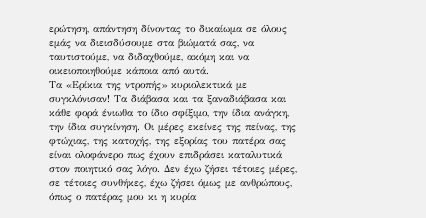ερώτηση, απάντηση δίνοντας το δικαίωμα σε όλους εμάς να διεισδύσουμε στα βιώματά σας, να ταυτιστούμε, να διδαχθούμε, ακόμη και να οικειοποιηθούμε κάποια από αυτά.
Τα «Ερίκια της ντροπής» κυριολεκτικά με συγκλόνισαν! Τα διάβασα και τα ξαναδιάβασα και κάθε φορά ένιωθα το ίδιο σφίξιμο, την ίδια ανάγκη, την ίδια συγκίνηση. Οι μέρες εκείνες της πείνας, της φτώχιας, της κατοχής, της εξορίας του πατέρα σας είναι ολοφάνερο πως έχουν επιδράσει καταλυτικά στον ποιητικό σας λόγο. Δεν έχω ζήσει τέτοιες μέρες, σε τέτοιες συνθήκες, έχω ζήσει όμως με ανθρώπους, όπως ο πατέρας μου κι η κυρία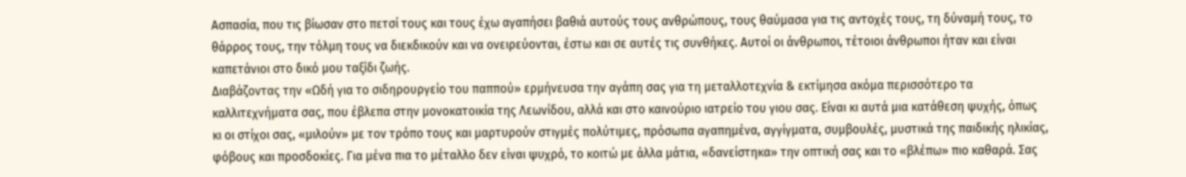Ασπασία, που τις βίωσαν στο πετσί τους και τους έχω αγαπήσει βαθιά αυτούς τους ανθρώπους, τους θαύμασα για τις αντοχές τους, τη δύναμή τους, το θάρρος τους, την τόλμη τους να διεκδικούν και να ονειρεύονται, έστω και σε αυτές τις συνθήκες. Αυτοί οι άνθρωποι, τέτοιοι άνθρωποι ήταν και είναι καπετάνιοι στο δικό μου ταξίδι ζωής.
Διαβάζοντας την «Ωδή για το σιδηρουργείο του παππού» ερμήνευσα την αγάπη σας για τη μεταλλοτεχνία & εκτίμησα ακόμα περισσότερο τα καλλιτεχνήματα σας, που έβλεπα στην μονοκατοικία της Λεωνίδου, αλλά και στο καινούριο ιατρείο του γιου σας. Είναι κι αυτά μια κατάθεση ψυχής, όπως κι οι στίχοι σας, «μιλούν» με τον τρόπο τους και μαρτυρούν στιγμές πολύτιμες, πρόσωπα αγαπημένα, αγγίγματα, συμβουλές, μυστικά της παιδικής ηλικίας, φόβους και προσδοκίες. Για μένα πια το μέταλλο δεν είναι ψυχρό, το κοιτώ με άλλα μάτια, «δανείστηκα» την οπτική σας και το «βλέπω» πιο καθαρά. Σας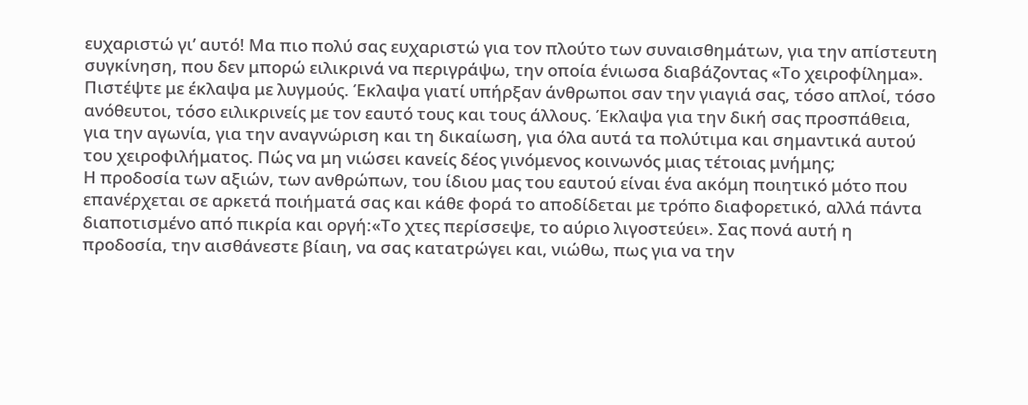ευχαριστώ γι’ αυτό! Μα πιο πολύ σας ευχαριστώ για τον πλούτο των συναισθημάτων, για την απίστευτη συγκίνηση, που δεν μπορώ ειλικρινά να περιγράψω, την οποία ένιωσα διαβάζοντας «Το χειροφίλημα». Πιστέψτε με έκλαψα με λυγμούς. Έκλαψα γιατί υπήρξαν άνθρωποι σαν την γιαγιά σας, τόσο απλοί, τόσο ανόθευτοι, τόσο ειλικρινείς με τον εαυτό τους και τους άλλους. Έκλαψα για την δική σας προσπάθεια, για την αγωνία, για την αναγνώριση και τη δικαίωση, για όλα αυτά τα πολύτιμα και σημαντικά αυτού του χειροφιλήματος. Πώς να μη νιώσει κανείς δέος γινόμενος κοινωνός μιας τέτοιας μνήμης;
Η προδοσία των αξιών, των ανθρώπων, του ίδιου μας του εαυτού είναι ένα ακόμη ποιητικό μότο που επανέρχεται σε αρκετά ποιήματά σας και κάθε φορά το αποδίδεται με τρόπο διαφορετικό, αλλά πάντα διαποτισμένο από πικρία και οργή:«Το χτες περίσσεψε, το αύριο λιγοστεύει». Σας πονά αυτή η προδοσία, την αισθάνεστε βίαιη, να σας κατατρώγει και, νιώθω, πως για να την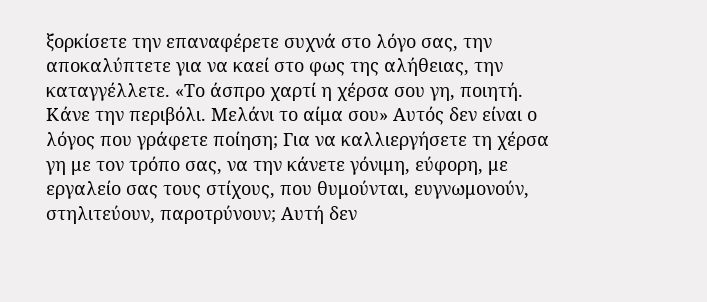ξορκίσετε την επαναφέρετε συχνά στο λόγο σας, την αποκαλύπτετε για να καεί στο φως της αλήθειας, την καταγγέλλετε. «Το άσπρο χαρτί η χέρσα σου γη, ποιητή. Κάνε την περιβόλι. Μελάνι το αίμα σου» Αυτός δεν είναι ο λόγος που γράφετε ποίηση; Για να καλλιεργήσετε τη χέρσα γη με τον τρόπο σας, να την κάνετε γόνιμη, εύφορη, με εργαλείο σας τους στίχους, που θυμούνται, ευγνωμονούν, στηλιτεύουν, παροτρύνουν; Αυτή δεν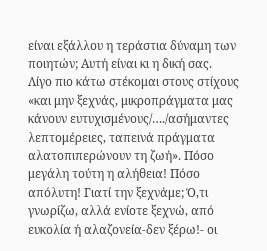είναι εξάλλου η τεράστια δύναμη των ποιητών; Αυτή είναι κι η δική σας.
Λίγο πιο κάτω στέκομαι στους στίχους «και μην ξεχνάς, μικροπράγματα μας κάνουν ευτυχισμένους/…./ασήμαντες λεπτομέρειες, ταπεινά πράγματα αλατοπιπερώνουν τη ζωή». Πόσο μεγάλη τούτη η αλήθεια! Πόσο απόλυτη! Γιατί την ξεχνάμε; Ό,τι γνωρίζω, αλλά ενίοτε ξεχνώ, από ευκολία ή αλαζονεία-δεν ξέρω!- οι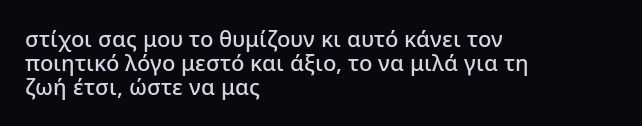στίχοι σας μου το θυμίζουν κι αυτό κάνει τον ποιητικό λόγο μεστό και άξιο, το να μιλά για τη ζωή έτσι, ώστε να μας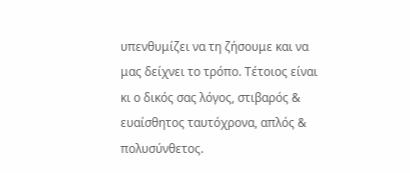υπενθυμίζει να τη ζήσουμε και να μας δείχνει το τρόπο. Τέτοιος είναι κι ο δικός σας λόγος, στιβαρός & ευαίσθητος ταυτόχρονα, απλός & πολυσύνθετος.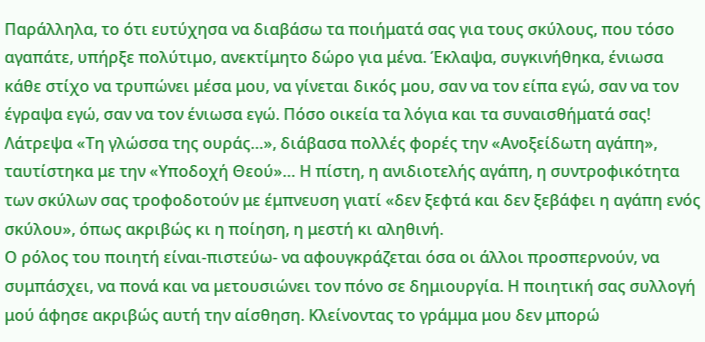Παράλληλα, το ότι ευτύχησα να διαβάσω τα ποιήματά σας για τους σκύλους, που τόσο αγαπάτε, υπήρξε πολύτιμο, ανεκτίμητο δώρο για μένα. Έκλαψα, συγκινήθηκα, ένιωσα κάθε στίχο να τρυπώνει μέσα μου, να γίνεται δικός μου, σαν να τον είπα εγώ, σαν να τον έγραψα εγώ, σαν να τον ένιωσα εγώ. Πόσο οικεία τα λόγια και τα συναισθήματά σας! Λάτρεψα «Τη γλώσσα της ουράς…», διάβασα πολλές φορές την «Ανοξείδωτη αγάπη», ταυτίστηκα με την «Υποδοχή Θεού»… Η πίστη, η ανιδιοτελής αγάπη, η συντροφικότητα των σκύλων σας τροφοδοτούν με έμπνευση γιατί «δεν ξεφτά και δεν ξεβάφει η αγάπη ενός σκύλου», όπως ακριβώς κι η ποίηση, η μεστή κι αληθινή.
Ο ρόλος του ποιητή είναι-πιστεύω- να αφουγκράζεται όσα οι άλλοι προσπερνούν, να συμπάσχει, να πονά και να μετουσιώνει τον πόνο σε δημιουργία. Η ποιητική σας συλλογή μού άφησε ακριβώς αυτή την αίσθηση. Κλείνοντας το γράμμα μου δεν μπορώ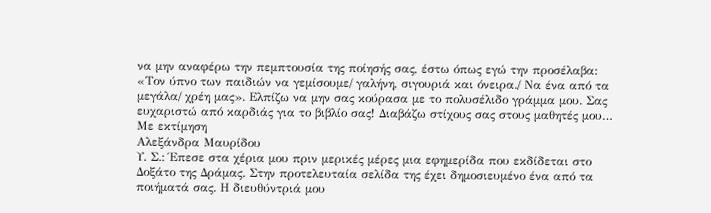να μην αναφέρω την πεμπτουσία της ποίησής σας, έστω όπως εγώ την προσέλαβα: «Τον ύπνο των παιδιών να γεμίσουμε/ γαλήνη, σιγουριά και όνειρα./ Να ένα από τα μεγάλα/ χρέη μας». Ελπίζω να μην σας κούρασα με το πολυσέλιδο γράμμα μου. Σας ευχαριστώ από καρδιάς για το βιβλίο σας! Διαβάζω στίχους σας στους μαθητές μου…
Με εκτίμηση
Αλεξάνδρα Μαυρίδου
Υ. Σ.: Έπεσε στα χέρια μου πριν μερικές μέρες μια εφημερίδα που εκδίδεται στο Δοξάτο της Δράμας. Στην προτελευταία σελίδα της έχει δημοσιευμένο ένα από τα ποιήματά σας. Η διευθύντριά μου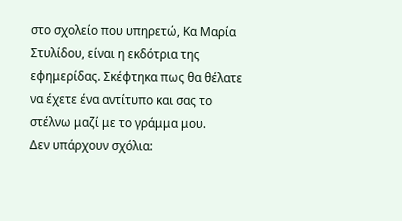στο σχολείο που υπηρετώ, Κα Μαρία Στυλίδου, είναι η εκδότρια της εφημερίδας. Σκέφτηκα πως θα θέλατε να έχετε ένα αντίτυπο και σας το στέλνω μαζί με το γράμμα μου.
Δεν υπάρχουν σχόλια: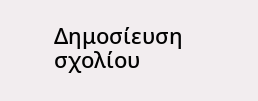Δημοσίευση σχολίου